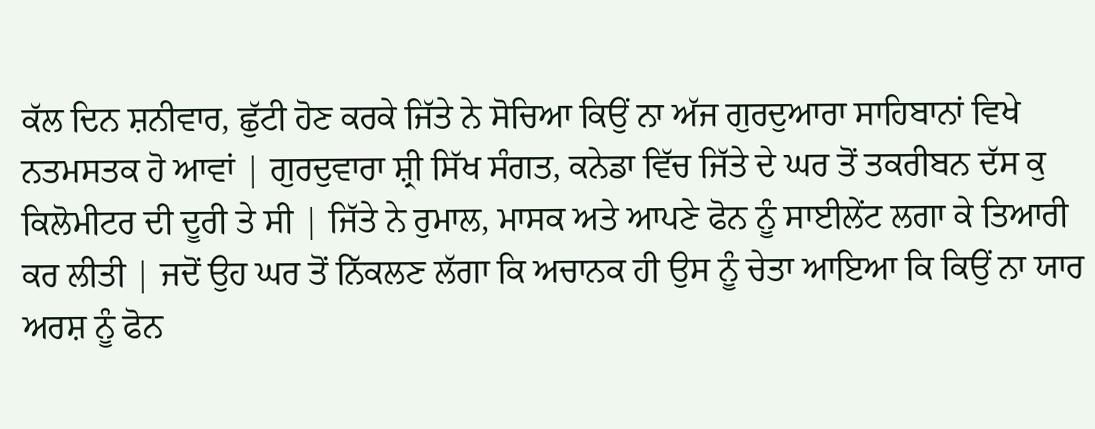ਕੱਲ ਦਿਨ ਸ਼ਨੀਵਾਰ, ਛੁੱਟੀ ਹੋਣ ਕਰਕੇ ਜਿੱਤੇ ਨੇ ਸੋਚਿਆ ਕਿਉਂ ਨਾ ਅੱਜ ਗੁਰਦੁਆਰਾ ਸਾਹਿਬਾਨਾਂ ਵਿਖੇ ਨਤਮਸਤਕ ਹੋ ਆਵਾਂ | ਗੁਰਦੁਵਾਰਾ ਸ਼੍ਰੀ ਸਿੱਖ ਸੰਗਤ, ਕਨੇਡਾ ਵਿੱਚ ਜਿੱਤੇ ਦੇ ਘਰ ਤੋਂ ਤਕਰੀਬਨ ਦੱਸ ਕੁ ਕਿਲੋਮੀਟਰ ਦੀ ਦੂਰੀ ਤੇ ਸੀ | ਜਿੱਤੇ ਨੇ ਰੁਮਾਲ, ਮਾਸਕ ਅਤੇ ਆਪਣੇ ਫੋਨ ਨੂੰ ਸਾਈਲੇਂਟ ਲਗਾ ਕੇ ਤਿਆਰੀ ਕਰ ਲੀਤੀ | ਜਦੋਂ ਉਹ ਘਰ ਤੋਂ ਨਿੱਕਲਣ ਲੱਗਾ ਕਿ ਅਚਾਨਕ ਹੀ ਉਸ ਨੂੰ ਚੇਤਾ ਆਇਆ ਕਿ ਕਿਉਂ ਨਾ ਯਾਰ ਅਰਸ਼ ਨੂੰ ਫੋਨ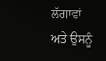ਲੱਗਾਵਾਂ ਅਤੇ ਉਸਨੂੰ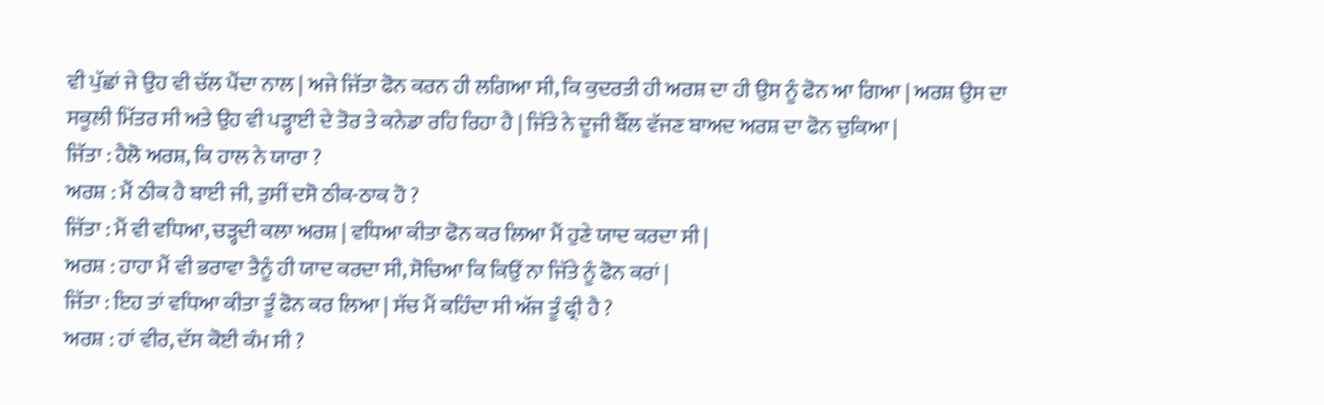ਵੀ ਪੁੱਛਾਂ ਜੇ ਉਹ ਵੀ ਚੱਲ ਪੈਂਦਾ ਨਾਲ | ਅਜੇ ਜਿੱਤਾ ਫੋਨ ਕਰਨ ਹੀ ਲਗਿਆ ਸੀ, ਕਿ ਕੁਦਰਤੀ ਹੀ ਅਰਸ਼ ਦਾ ਹੀ ਉਸ ਨੂੰ ਫੋਨ ਆ ਗਿਆ | ਅਰਸ਼ ਉਸ ਦਾ ਸਕੂਲੀ ਮਿੱਤਰ ਸੀ ਅਤੇ ਉਹ ਵੀ ਪੜ੍ਹਾਈ ਦੇ ਤੋਰ ਤੇ ਕਨੇਡਾ ਰਹਿ ਰਿਹਾ ਹੈ | ਜਿੱਤੇ ਨੇ ਦੂਜੀ ਬੈੱਲ ਵੱਜਣ ਬਾਅਦ ਅਰਸ਼ ਦਾ ਫੋਨ ਚੁਕਿਆ |
ਜਿੱਤਾ : ਹੈਲੋ ਅਰਸ਼, ਕਿ ਹਾਲ ਨੇ ਯਾਰਾ ?
ਅਰਸ਼ : ਮੈਂ ਠੀਕ ਹੈ ਬਾਈ ਜੀ, ਤੁਸੀਂ ਦਸੋ ਠੀਕ-ਠਾਕ ਹੋ ?
ਜਿੱਤਾ : ਮੈਂ ਵੀ ਵਧਿਆ, ਚੜ੍ਹਦੀ ਕਲਾ ਅਰਸ਼ | ਵਧਿਆ ਕੀਤਾ ਫੋਨ ਕਰ ਲਿਆ ਮੈਂ ਹੁਣੇ ਯਾਦ ਕਰਦਾ ਸੀ |
ਅਰਸ਼ : ਹਾਹਾ ਮੈਂ ਵੀ ਭਰਾਵਾ ਤੈਨੂੰ ਹੀ ਯਾਦ ਕਰਦਾ ਸੀ, ਸੋਚਿਆ ਕਿ ਕਿਉਂ ਨਾ ਜਿੱਤੇ ਨੂੰ ਫੋਨ ਕਰਾਂ |
ਜਿੱਤਾ : ਇਹ ਤਾਂ ਵਧਿਆ ਕੀਤਾ ਤੂੰ ਫੋਨ ਕਰ ਲਿਆ | ਸੱਚ ਮੈਂ ਕਹਿੰਦਾ ਸੀ ਅੱਜ ਤੂੰ ਫ੍ਰੀ ਹੈ ?
ਅਰਸ਼ : ਹਾਂ ਵੀਰ, ਦੱਸ ਕੋਈ ਕੰਮ ਸੀ ?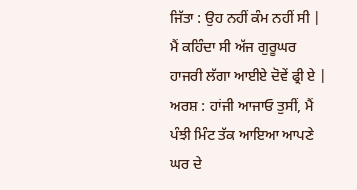ਜਿੱਤਾ : ਉਹ ਨਹੀਂ ਕੰਮ ਨਹੀਂ ਸੀ | ਮੈਂ ਕਹਿੰਦਾ ਸੀ ਅੱਜ ਗੁਰੂਘਰ ਹਾਜਰੀ ਲੱਗਾ ਆਈਏ ਦੋਵੇਂ ਫ੍ਰੀ ਏ |
ਅਰਸ਼ : ਹਾਂਜੀ ਆਜਾਓ ਤੁਸੀਂ, ਮੈਂ ਪੰਝੀ ਮਿੰਟ ਤੱਕ ਆਇਆ ਆਪਣੇ ਘਰ ਦੇ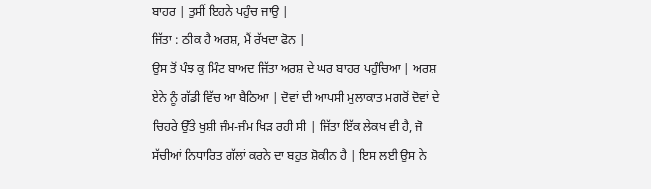ਬਾਹਰ | ਤੁਸੀਂ ਇਹਨੇ ਪਹੁੰਚ ਜਾਉ |
ਜਿੱਤਾ : ਠੀਕ ਹੈ ਅਰਸ਼, ਮੈਂ ਰੱਖਦਾ ਫੋਨ |
ਉਸ ਤੋਂ ਪੰਝ ਕੁ ਮਿੰਟ ਬਾਅਦ ਜਿੱਤਾ ਅਰਸ਼ ਦੇ ਘਰ ਬਾਹਰ ਪਹੁੰਚਿਆ | ਅਰਸ਼ ਏਨੇ ਨੂੰ ਗੱਡੀ ਵਿੱਚ ਆ ਬੈਠਿਆ | ਦੋਵਾਂ ਦੀ ਆਪਸੀ ਮੁਲਾਕਾਤ ਮਗਰੋਂ ਦੋਵਾਂ ਦੇ ਚਿਹਰੇ ਉੱਤੇ ਖੁਸ਼ੀ ਜੰਮ-ਜੰਮ ਖਿੜ ਰਹੀ ਸੀ | ਜਿੱਤਾ ਇੱਕ ਲੇਕਖ ਵੀ ਹੈ, ਜੋ ਸੱਚੀਆਂ ਨਿਧਾਰਿਤ ਗੱਲਾਂ ਕਰਨੇ ਦਾ ਬਹੁਤ ਸ਼ੋਕੀਨ ਹੈ | ਇਸ ਲਈ ਉਸ ਨੇ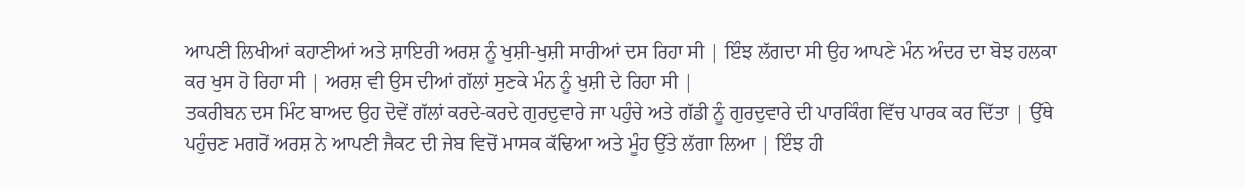ਆਪਣੀ ਲਿਖੀਆਂ ਕਹਾਣੀਆਂ ਅਤੇ ਸ਼ਾਇਰੀ ਅਰਸ਼ ਨੂੰ ਖੁਸ਼ੀ-ਖੁਸ਼ੀ ਸਾਰੀਆਂ ਦਸ ਰਿਹਾ ਸੀ | ਇੰਝ ਲੱਗਦਾ ਸੀ ਉਹ ਆਪਣੇ ਮੰਨ ਅੰਦਰ ਦਾ ਬੋਝ ਹਲਕਾ ਕਰ ਖੁਸ ਹੋ ਰਿਹਾ ਸੀ | ਅਰਸ਼ ਵੀ ਉਸ ਦੀਆਂ ਗੱਲਾਂ ਸੁਣਕੇ ਮੰਨ ਨੂੰ ਖੁਸ਼ੀ ਦੇ ਰਿਹਾ ਸੀ |
ਤਕਰੀਬਨ ਦਸ ਮਿੰਟ ਬਾਅਦ ਉਹ ਦੋਵੇਂ ਗੱਲਾਂ ਕਰਦੇ-ਕਰਦੇ ਗੁਰਦੁਵਾਰੇ ਜਾ ਪਹੁੰਚੇ ਅਤੇ ਗੱਡੀ ਨੂੰ ਗੁਰਦੁਵਾਰੇ ਦੀ ਪਾਰਕਿੰਗ ਵਿੱਚ ਪਾਰਕ ਕਰ ਦਿੱਤਾ | ਉੱਥੇ ਪਹੁੰਚਣ ਮਗਰੋਂ ਅਰਸ਼ ਨੇ ਆਪਣੀ ਜੈਕਟ ਦੀ ਜੇਬ ਵਿਚੋਂ ਮਾਸਕ ਕੱਢਿਆ ਅਤੇ ਮੂੰਹ ਉੱਤੇ ਲੱਗਾ ਲਿਆ | ਇੰਝ ਹੀ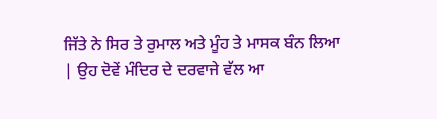ਜਿੱਤੇ ਨੇ ਸਿਰ ਤੇ ਰੁਮਾਲ ਅਤੇ ਮੂੰਹ ਤੇ ਮਾਸਕ ਬੰਨ ਲਿਆ | ਉਹ ਦੋਵੇਂ ਮੰਦਿਰ ਦੇ ਦਰਵਾਜੇ ਵੱਲ ਆ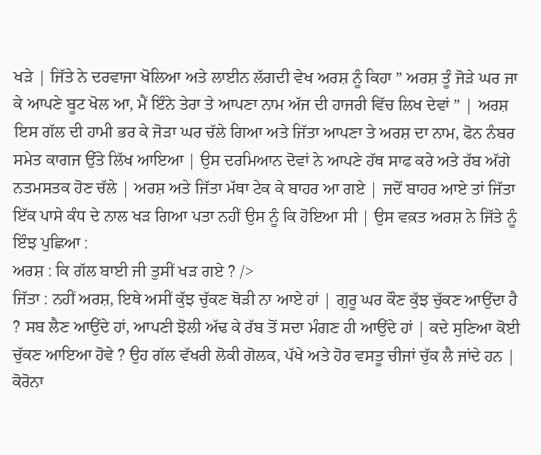ਖੜੇ | ਜਿੱਤੇ ਨੇ ਦਰਵਾਜਾ ਖੋਲਿਆ ਅਤੇ ਲਾਈਨ ਲੱਗਦੀ ਵੇਖ ਅਰਸ਼ ਨੂੰ ਕਿਹਾ ” ਅਰਸ਼ ਤੂੰ ਜੋੜੇ ਘਰ ਜਾ ਕੇ ਆਪਣੇ ਬੂਟ ਖੋਲ ਆ, ਮੈਂ ਇੰਨੇ ਤੇਰਾ ਤੇ ਆਪਣਾ ਨਾਮ ਅੱਜ ਦੀ ਹਾਜਰੀ ਵਿੱਚ ਲਿਖ ਦੇਵਾਂ ” | ਅਰਸ਼ ਇਸ ਗੱਲ ਦੀ ਹਾਮੀ ਭਰ ਕੇ ਜੋੜਾ ਘਰ ਚੱਲੇ ਗਿਆ ਅਤੇ ਜਿੱਤਾ ਆਪਣਾ ਤੇ ਅਰਸ਼ ਦਾ ਨਾਮ, ਫੋਨ ਨੰਬਰ ਸਮੇਤ ਕਾਗਜ ਉੱਤੇ ਲਿੱਖ ਆਇਆ | ਉਸ ਦਰਮਿਆਨ ਦੋਵਾਂ ਨੇ ਆਪਣੇ ਹੱਥ ਸਾਫ ਕਰੇ ਅਤੇ ਰੱਬ ਅੱਗੇ ਨਤਮਸਤਕ ਹੋਣ ਚੱਲੇ | ਅਰਸ਼ ਅਤੇ ਜਿੱਤਾ ਮੱਥਾ ਟੇਕ ਕੇ ਬਾਹਰ ਆ ਗਏ | ਜਦੋਂ ਬਾਹਰ ਆਏ ਤਾਂ ਜਿੱਤਾ ਇੱਕ ਪਾਸੇ ਕੰਧ ਦੇ ਨਾਲ ਖੜ ਗਿਆ ਪਤਾ ਨਹੀਂ ਉਸ ਨੂੰ ਕਿ ਹੋਇਆ ਸੀ | ਉਸ ਵਕ਼ਤ ਅਰਸ਼ ਨੇ ਜਿੱਤੇ ਨੂੰ ਇੰਝ ਪੁਛਿਆ :
ਅਰਸ਼ : ਕਿ ਗੱਲ ਬਾਈ ਜੀ ਤੁਸੀਂ ਖੜ ਗਏ ? />
ਜਿੱਤਾ : ਨਹੀਂ ਅਰਸ਼, ਇਥੇ ਅਸੀਂ ਕੁੱਝ ਚੁੱਕਣ ਥੋੜੀ ਨਾ ਆਏ ਹਾਂ | ਗੁਰੂ ਘਰ ਕੌਣ ਕੁੱਝ ਚੁੱਕਣ ਆਉਂਦਾ ਹੈ ? ਸਬ ਲੈਣ ਆਉਂਦੇ ਹਾਂ, ਆਪਣੀ ਝੋਲੀ ਅੱਢ ਕੇ ਰੱਬ ਤੋਂ ਸਦਾ ਮੰਗਣ ਹੀ ਆਉਂਦੇ ਹਾਂ | ਕਦੇ ਸੁਣਿਆ ਕੋਈ ਚੁੱਕਣ ਆਇਆ ਹੋਵੇ ? ਉਹ ਗੱਲ ਵੱਖਰੀ ਲੋਕੀ ਗੋਲਕ, ਪੱਖੇ ਅਤੇ ਹੋਰ ਵਸਤੂ ਚੀਜਾਂ ਚੁੱਕ ਲੈ ਜਾਂਦੇ ਹਨ | ਕੋਰੋਨਾ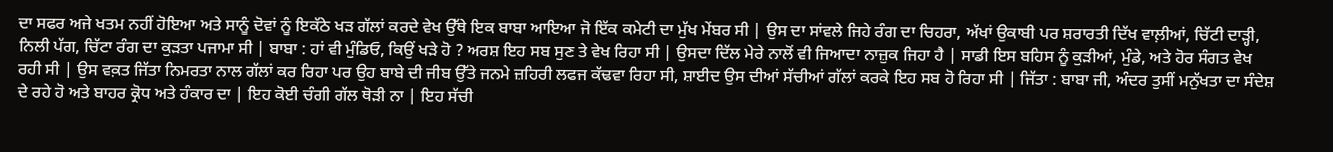ਦਾ ਸਫਰ ਅਜੇ ਖਤਮ ਨਹੀਂ ਹੋਇਆ ਅਤੇ ਸਾਨੂੰ ਦੋਵਾਂ ਨੂੰ ਇਕੱਠੇ ਖੜ ਗੱਲਾਂ ਕਰਦੇ ਵੇਖ ਉੱਥੇ ਇਕ ਬਾਬਾ ਆਇਆ ਜੋ ਇੱਕ ਕਮੇਟੀ ਦਾ ਮੁੱਖ ਮੇਂਬਰ ਸੀ | ਉਸ ਦਾ ਸਾਂਵਲੇ ਜਿਹੇ ਰੰਗ ਦਾ ਚਿਹਰਾ, ਅੱਖਾਂ ਉਕਾਬੀ ਪਰ ਸ਼ਰਾਰਤੀ ਦਿੱਖ ਵਾਲ਼ੀਆਂ, ਚਿੱਟੀ ਦਾੜ੍ਹੀ, ਨਿਲੀ ਪੱਗ, ਚਿੱਟਾ ਰੰਗ ਦਾ ਕੁੜਤਾ ਪਜਾਮਾ ਸੀ | ਬਾਬਾ : ਹਾਂ ਵੀ ਮੁੰਡਿਓ, ਕਿਉਂ ਖੜੇ ਹੋ ? ਅਰਸ਼ ਇਹ ਸਬ ਸੁਣ ਤੇ ਵੇਖ ਰਿਹਾ ਸੀ | ਉਸਦਾ ਦਿੱਲ ਮੇਰੇ ਨਾਲੋਂ ਵੀ ਜਿਆਦਾ ਨਾਜ਼ੁਕ ਜਿਹਾ ਹੈ | ਸਾਡੀ ਇਸ ਬਹਿਸ ਨੂੰ ਕੁੜੀਆਂ, ਮੁੰਡੇ, ਅਤੇ ਹੋਰ ਸੰਗਤ ਵੇਖ ਰਹੀ ਸੀ | ਉਸ ਵਕ਼ਤ ਜਿੱਤਾ ਨਿਮਰਤਾ ਨਾਲ ਗੱਲਾਂ ਕਰ ਰਿਹਾ ਪਰ ਉਹ ਬਾਬੇ ਦੀ ਜੀਬ ਉੱਤੇ ਜਨਮੇ ਜ਼ਹਿਰੀ ਲਫਜ ਕੱਢਵਾ ਰਿਹਾ ਸੀ, ਸ਼ਾਈਦ ਉਸ ਦੀਆਂ ਸੱਚੀਆਂ ਗੱਲਾਂ ਕਰਕੇ ਇਹ ਸਬ ਹੋ ਰਿਹਾ ਸੀ | ਜਿੱਤਾ : ਬਾਬਾ ਜੀ, ਅੰਦਰ ਤੁਸੀਂ ਮਨੁੱਖਤਾ ਦਾ ਸੰਦੇਸ਼ ਦੇ ਰਹੇ ਹੋ ਅਤੇ ਬਾਹਰ ਕ੍ਰੋਧ ਅਤੇ ਹੰਕਾਰ ਦਾ | ਇਹ ਕੋਈ ਚੰਗੀ ਗੱਲ ਥੋੜੀ ਨਾ | ਇਹ ਸੱਚੀ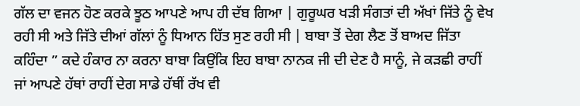ਗੱਲ ਦਾ ਵਜਨ ਹੋਣ ਕਰਕੇ ਝੂਠ ਆਪਣੇ ਆਪ ਹੀ ਦੱਬ ਗਿਆ | ਗੁਰੂਘਰ ਖੜੀ ਸੰਗਤਾਂ ਦੀ ਅੱਖਾਂ ਜਿੱਤੇ ਨੂੰ ਵੇਖ ਰਹੀ ਸੀ ਅਤੇ ਜਿੱਤੇ ਦੀਆਂ ਗੱਲਾਂ ਨੂੰ ਧਿਆਨ ਹਿੱਤ ਸੁਣ ਰਹੀ ਸੀ | ਬਾਬਾ ਤੋਂ ਦੇਗ ਲੈਣ ਤੋਂ ਬਾਅਦ ਜਿੱਤਾ ਕਹਿੰਦਾ ” ਕਦੇ ਹੰਕਾਰ ਨਾ ਕਰਨਾ ਬਾਬਾ ਕਿਉਂਕਿ ਇਹ ਬਾਬਾ ਨਾਨਕ ਜੀ ਦੀ ਦੇਣ ਹੈ ਸਾਨੂੰ, ਜੇ ਕੜਛੀ ਰਾਹੀਂ ਜਾਂ ਆਪਣੇ ਹੱਥਾਂ ਰਾਹੀਂ ਦੇਗ ਸਾਡੇ ਹੱਥੀਂ ਰੱਖ ਵੀ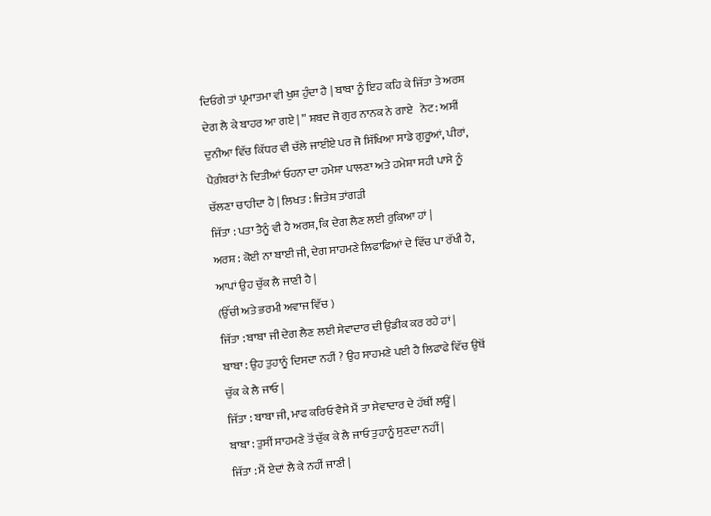ਦਿਓਗੇ ਤਾਂ ਪ੍ਰਮਾਤਮਾ ਵੀ ਖੁਸ਼ ਹੁੰਦਾ ਹੈ | ਬਾਬਾ ਨੂੰ ਇਹ ਕਹਿ ਕੇ ਜਿੱਤਾ ਤੇ ਅਰਸ਼ ਦੇਗ ਲੈ ਕੇ ਬਾਹਰ ਆ ਗਏ | ” ਸ਼ਬਦ ਜੋ ਗੁਰ ਨਾਨਕ ਨੇ ਗਾਏ   ਨੋਟ: ਅਸੀਂ ਦੁਨੀਆ ਵਿੱਚ ਕਿੱਧਰ ਵੀ ਚੱਲੇ ਜਾਈਏ ਪਰ ਜੋ ਸਿੱਖਿਆ ਸਾਡੇ ਗੁਰੂਆਂ, ਪੀਰਾਂ, ਪੈਗ਼ੰਬਰਾਂ ਨੇ ਦਿਤੀਆਂ ਓਹਨਾ ਦਾ ਹਮੇਸ਼ਾ ਪਾਲਣਾ ਅਤੇ ਹਮੇਸ਼ਾ ਸਹੀ ਪਾਸੇ ਨੂੰ ਚੱਲਣਾ ਚਾਹੀਦਾ ਹੈ | ਲਿਖਤ : ਜਿਤੇਸ਼ ਤਾਂਗੜੀ
ਜਿੱਤਾ : ਪਤਾ ਤੈਨੂੰ ਵੀ ਹੈ ਅਰਸ਼, ਕਿ ਦੇਗ ਲੈਣ ਲਈ ਰੁਕਿਆ ਹਾਂ |
ਅਰਸ਼ : ਕੋਈ ਨਾ ਬਾਈ ਜੀ, ਦੇਗ ਸਾਹਮਣੇ ਲਿਫਾਫਿਆਂ ਦੇ ਵਿੱਚ ਪਾ ਰੱਖੀ ਹੈ, ਆਪਾਂ ਉਹ ਚੁੱਕ ਲੈ ਜਾਣੀ ਹੈ |
(ਉੱਚੀ ਅਤੇ ਭਰਮੀ ਅਵਾਜ ਵਿੱਚ )
ਜਿੱਤਾ : ਬਾਬਾ ਜੀ ਦੇਗ ਲੈਣ ਲਈ ਸੇਵਾਦਾਰ ਦੀ ਉਡੀਕ ਕਰ ਰਹੇ ਹਾਂ |
ਬਾਬਾ : ਉਹ ਤੁਹਾਨੂੰ ਦਿਸਦਾ ਨਹੀਂ ? ਉਹ ਸਾਹਮਣੇ ਪਈ ਹੈ ਲਿਫਾਫੇ ਵਿੱਚ ਉਥੋਂ ਚੁੱਕ ਕੇ ਲੈ ਜਾਓ |
ਜਿੱਤਾ : ਬਾਬਾ ਜੀ, ਮਾਫ ਕਰਿਓ ਵੈਸੇ ਮੈਂ ਤਾ ਸੇਵਾਦਾਰ ਦੇ ਹੱਥੀਂ ਲਊਂ |
ਬਾਬਾ : ਤੁਸੀਂ ਸਾਹਮਣੇ ਤੋਂ ਚੁੱਕ ਕੇ ਲੈ ਜਾਓ ਤੁਹਾਨੂੰ ਸੁਣਦਾ ਨਹੀਂ |
ਜਿੱਤਾ : ਮੈਂ ਏਦਾਂ ਲੈ ਕੇ ਨਹੀਂ ਜਾਣੀ |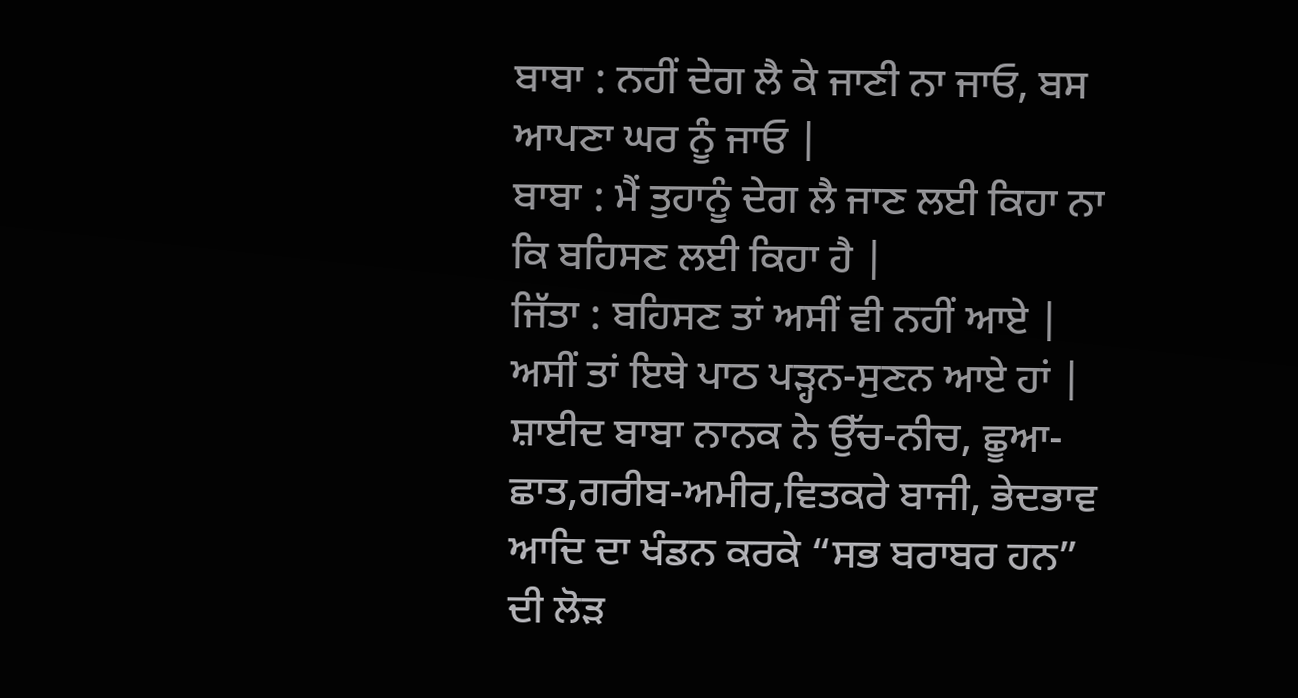ਬਾਬਾ : ਨਹੀਂ ਦੇਗ ਲੈ ਕੇ ਜਾਣੀ ਨਾ ਜਾਓ, ਬਸ ਆਪਣਾ ਘਰ ਨੂੰ ਜਾਓ |
ਬਾਬਾ : ਮੈਂ ਤੁਹਾਨੂੰ ਦੇਗ ਲੈ ਜਾਣ ਲਈ ਕਿਹਾ ਨਾ ਕਿ ਬਹਿਸਣ ਲਈ ਕਿਹਾ ਹੈ |
ਜਿੱਤਾ : ਬਹਿਸਣ ਤਾਂ ਅਸੀਂ ਵੀ ਨਹੀਂ ਆਏ | ਅਸੀਂ ਤਾਂ ਇਥੇ ਪਾਠ ਪੜ੍ਹਨ-ਸੁਣਨ ਆਏ ਹਾਂ | ਸ਼ਾਈਦ ਬਾਬਾ ਨਾਨਕ ਨੇ ਉੱਚ-ਨੀਚ, ਛੂਆ-ਛਾਤ,ਗਰੀਬ-ਅਮੀਰ,ਵਿਤਕਰੇ ਬਾਜੀ, ਭੇਦਭਾਵ ਆਦਿ ਦਾ ਖੰਡਨ ਕਰਕੇ “ਸਭ ਬਰਾਬਰ ਹਨ” ਦੀ ਲੋੜ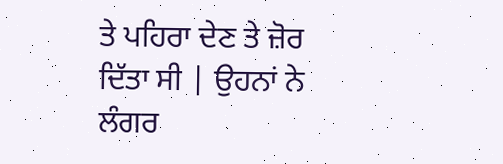ਤੇ ਪਹਿਰਾ ਦੇਣ ਤੇ ਜ਼ੋਰ ਦਿੱਤਾ ਸੀ | ਉਹਨਾਂ ਨੇ ਲੰਗਰ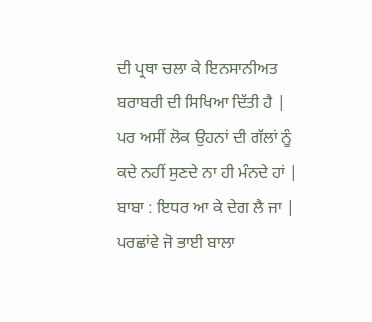ਦੀ ਪ੍ਰਥਾ ਚਲਾ ਕੇ ਇਨਸਾਨੀਅਤ ਬਰਾਬਰੀ ਦੀ ਸਿਖਿਆ ਦਿੱਤੀ ਹੈ | ਪਰ ਅਸੀਂ ਲੋਕ ਉਹਨਾਂ ਦੀ ਗੱਲਾਂ ਨੂੰ ਕਦੇ ਨਹੀਂ ਸੁਣਦੇ ਨਾ ਹੀ ਮੰਨਦੇ ਹਾਂ |
ਬਾਬਾ : ਇਧਰ ਆ ਕੇ ਦੇਗ ਲੈ ਜਾ |
ਪਰਛਾਂਵੇ ਜੋ ਭਾਈ ਬਾਲਾ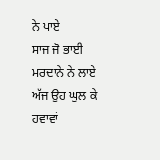ਨੇ ਪਾਏ
ਸਾਜ ਜੋ ਭਾਈ ਮਰਦਾਨੇ ਨੇ ਲਾਏ
ਅੱਜ ਉਹ ਘੁਲ ਕੇ ਹਵਾਵਾਂ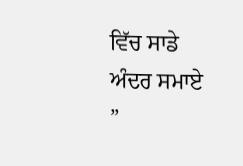ਵਿੱਚ ਸਾਡੇ ਅੰਦਰ ਸਮਾਏ ”